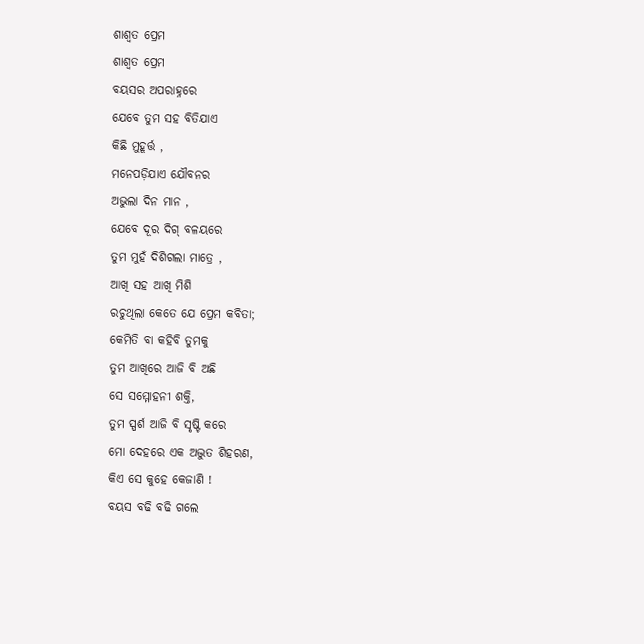ଶାଶ୍ଵତ ପ୍ରେମ
ଶାଶ୍ଵତ ପ୍ରେମ
ବୟସର ଅପରାହ୍ନରେ
ଯେବେ ତୁମ ସହ ବିତିଯାଏ
କିଛି ମୁହୂର୍ତ୍ତ ,
ମନେପଡ଼ିଯାଏ ଯୌବନର
ଅଭୁଲା ଦିନ ମାନ ,
ଯେବେ ଦୂର ଦିଗ୍ ବଳୟରେ
ତୁମ ମୁହଁ ଦିଶିଗଲା ମାତ୍ରେ ,
ଆଖି ସହ ଆଖି ମିଶି
ରଚୁଥିଲା କେତେ ଯେ ପ୍ରେମ କବିତା;
କେମିତି ବା କହିବି ତୁମକୁ
ତୁମ ଆଖିରେ ଆଜି ବି ଅଛି
ସେ ସମ୍ମୋହନୀ ଶକ୍ତି,
ତୁମ ସ୍ପର୍ଶ ଆଜି ବି ସୃଷ୍ଟି କରେ
ମୋ ଦେହରେ ଏକ ଅଦ୍ଭୁତ ଶିହରଣ,
କିଏ ସେ କୁହେ କେଜାଣି !
ବୟସ ବଢି ବଢି ଗଲେ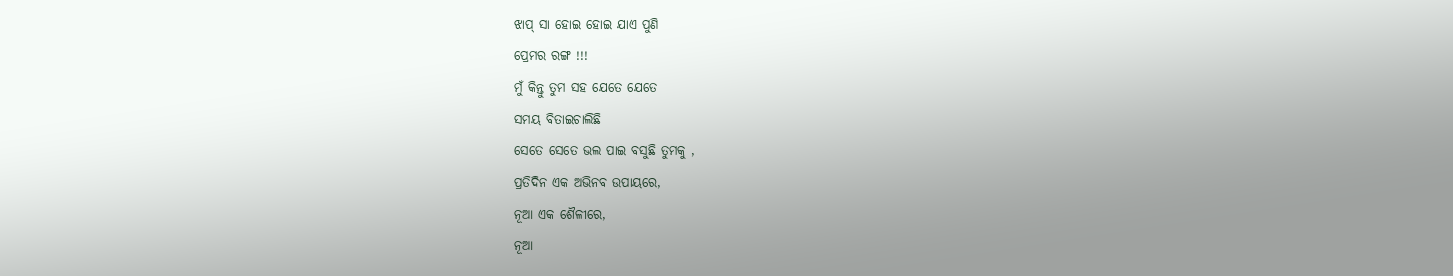ଝାପ୍ ସା ହୋଇ ହୋଇ ଯାଏ ପୁଣି
ପ୍ରେମର ରଙ୍ଗ !!!
ମୁଁ କିନ୍ତୁ ତୁମ ସହ ଯେତେ ଯେତେ
ସମୟ ବିତାଇଚାଲିଛି
ସେତେ ସେତେ ଭଲ ପାଇ ବସୁଛି ତୁମକୁ ,
ପ୍ରତିଦିନ ଏକ ଅଭିନବ ଉପାୟରେ,
ନୂଆ ଏକ ଶୈଳୀରେ,
ନୂଆ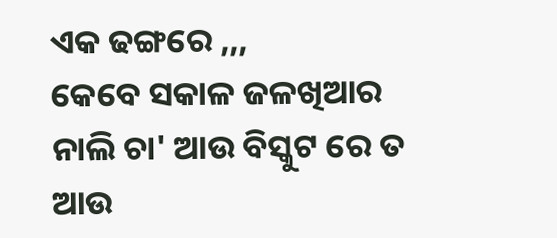ଏକ ଢଙ୍ଗରେ ,,,
କେବେ ସକାଳ ଜଳଖିଆର
ନାଲି ଚା' ଆଉ ବିସ୍କୁଟ ରେ ତ
ଆଉ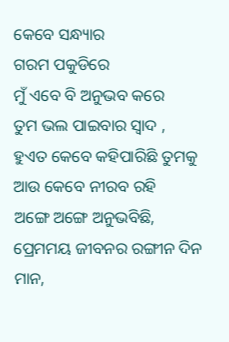କେବେ ସନ୍ଧ୍ୟାର
ଗରମ ପକୁଡିରେ
ମୁଁ ଏବେ ବି ଅନୁଭବ କରେ
ତୁମ ଭଲ ପାଇବାର ସ୍ଵାଦ ,
ହୁଏତ କେବେ କହିପାରିଛି ତୁମକୁ
ଆଉ କେବେ ନୀରବ ରହି
ଅଙ୍ଗେ ଅଙ୍ଗେ ଅନୁଭବିଛି,
ପ୍ରେମମୟ ଜୀବନର ରଙ୍ଗୀନ ଦିନ ମାନ,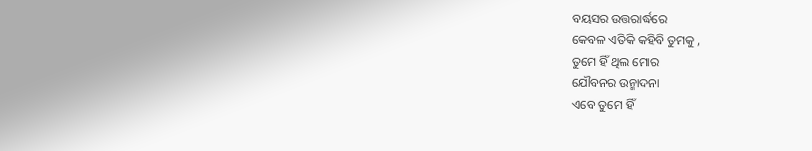ବୟସର ଉତ୍ତରାର୍ଦ୍ଧରେ
କେବଳ ଏତିକି କହିବି ତୁମକୁ ,
ତୁମେ ହିଁ ଥିଲ ମୋର
ଯୌବନର ଉନ୍ମାଦନା
ଏବେ ତୁମେ ହିଁ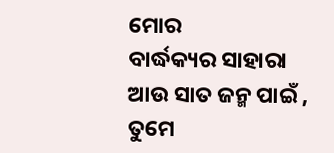ମୋର
ବାର୍ଦ୍ଧକ୍ୟର ସାହାରା
ଆଉ ସାତ ଜନ୍ମ ପାଇଁ ,
ତୁମେ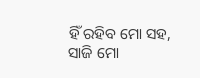ହିଁ ରହିବ ମୋ ସହ,
ସାଜି ମୋ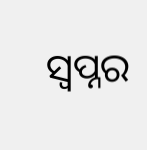ସ୍ଵପ୍ନର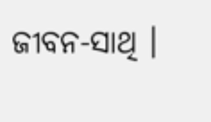ଜୀବନ-ସାଥି ।